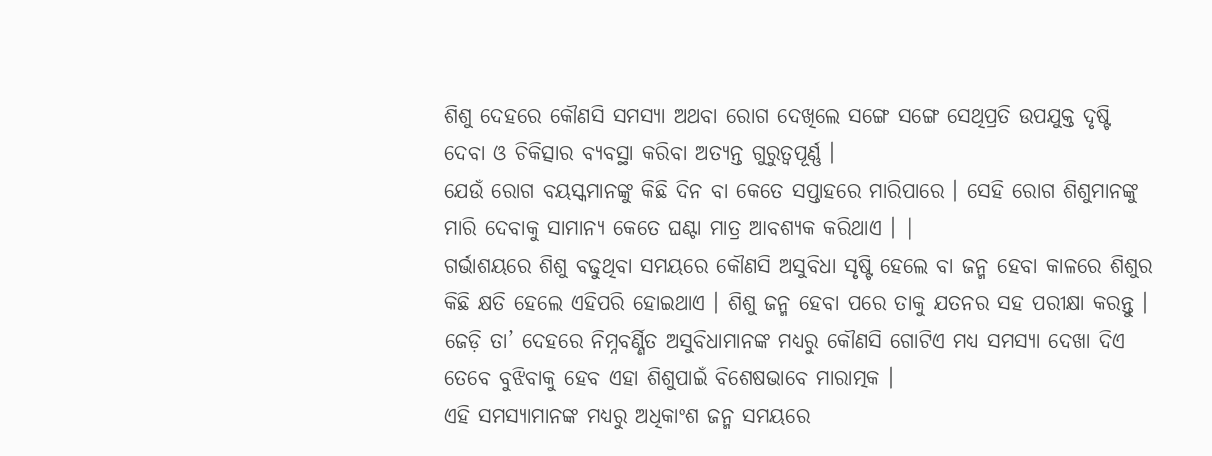ଶିଶୁ ଦେହରେ କୌଣସି ସମସ୍ୟା ଅଥବା ରୋଗ ଦେଖିଲେ ସଙ୍ଗେ ସଙ୍ଗେ ସେଥିପ୍ରତି ଉପଯୁକ୍ତ ଦୃଷ୍ଟି ଦେବା ଓ ଚିକିତ୍ସାର ବ୍ୟବସ୍ଥା କରିବା ଅତ୍ୟନ୍ତ ଗୁରୁତ୍ଵପୂର୍ଣ୍ଣ ।
ଯେଉଁ ରୋଗ ବୟସ୍କମାନଙ୍କୁ କିଛି ଦିନ ବା କେତେ ସପ୍ତାହରେ ମାରିପାରେ । ସେହି ରୋଗ ଶିଶୁମାନଙ୍କୁ ମାରି ଦେବାକୁ ସାମାନ୍ୟ କେତେ ଘଣ୍ଟା ମାତ୍ର ଆବଶ୍ୟକ କରିଥାଏ । |
ଗର୍ଭାଶୟରେ ଶିଶୁ ବଢୁଥିବା ସମୟରେ କୌଣସି ଅସୁବିଧା ସୃଷ୍ଟି ହେଲେ ବା ଜନ୍ମ ହେବା କାଳରେ ଶିଶୁର କିଛି କ୍ଷତି ହେଲେ ଏହିପରି ହୋଇଥାଏ । ଶିଶୁ ଜନ୍ମ ହେବା ପରେ ତାକୁ ଯତନର ସହ ପରୀକ୍ଷା କରନ୍ତୁ । ଜେଡ଼ି ତା’ ଦେହରେ ନିମ୍ନବର୍ଣ୍ଣିତ ଅସୁବିଧାମାନଙ୍କ ମଧ୍ୟରୁ କୌଣସି ଗୋଟିଏ ମଧ୍ୟ ସମସ୍ୟା ଦେଖା ଦିଏ ତେବେ ବୁଝିବାକୁ ହେବ ଏହା ଶିଶୁପାଇଁ ବିଶେଷଭାବେ ମାରାତ୍ମକ ।
ଏହି ସମସ୍ୟାମାନଙ୍କ ମଧ୍ୟରୁ ଅଧିକାଂଶ ଜନ୍ମ ସମୟରେ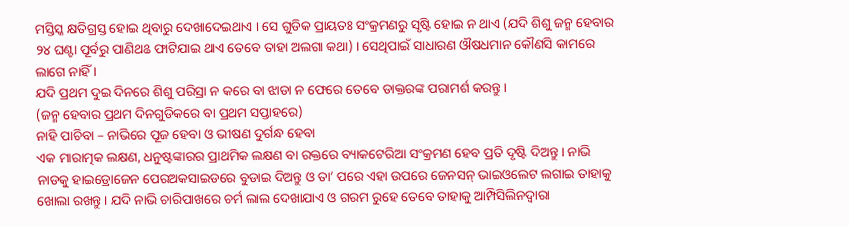ମସ୍ତିସ୍କ କ୍ଷତିଗ୍ରସ୍ତ ହୋଇ ଥିବାରୁ ଦେଖାଦେଇଥାଏ । ସେ ଗୁଡିକ ପ୍ରାୟତଃ ସଂକ୍ରମଣରୁ ସୃଷ୍ଟି ହୋଇ ନ ଥାଏ (ଯଦି ଶିଶୁ ଜନ୍ମ ହେବାର ୨୪ ଘଣ୍ଟା ପୂର୍ବରୁ ପାଣିଥଌ ଫାଟିଯାଇ ଥାଏ ତେବେ ତାହା ଅଲଗା କଥା) । ସେଥିପାଇଁ ସାଧାରଣ ଔଷଧମାନ କୌଣସି କାମରେ ଲାଗେ ନାହିଁ ।
ଯଦି ପ୍ରଥମ ଦୁଇ ଦିନରେ ଶିଶୁ ପରିସ୍ରା ନ କରେ ବା ଝାଡା ନ ଫେରେ ତେବେ ଡାକ୍ତରଙ୍କ ପରାମର୍ଶ କରନ୍ତୁ ।
(ଜନ୍ମ ହେବାର ପ୍ରଥମ ଦିନଗୁଡିକରେ ବା ପ୍ରଥମ ସପ୍ତାହରେ)
ନାହି ପାଚିବା – ନାଭିରେ ପୂଜ ହେବା ଓ ଭୀଷଣ ଦୁର୍ଗନ୍ଧ ହେବା
ଏକ ମାରାତ୍ମକ ଲକ୍ଷଣ, ଧନୁଷ୍ଟଙ୍କାରର ପ୍ରାଥମିକ ଲକ୍ଷଣ ବା ରକ୍ତରେ ବ୍ୟାକଟେରିଆ ସଂକ୍ରମଣ ହେବ ପ୍ରତି ଦୃଷ୍ଟି ଦିଅନ୍ତୁ । ନାଭି ନାଡକୁ ହାଇଡ୍ରୋଜେନ ପେରଅକସାଇଡରେ ବୁଡାଇ ଦିଅନ୍ତୁ ଓ ତା’ ପରେ ଏହା ଉପରେ ଜେନସନ୍ ଭାଇଓଲେଟ ଲଗାଇ ତାହାକୁ ଖୋଲା ରଖନ୍ତୁ । ଯଦି ନାଭି ଚାରିପାଖରେ ଚର୍ମ ଲାଲ ଦେଖାଯାଏ ଓ ଗରମ ରୁହେ ତେବେ ତାହାକୁ ଆମ୍ପିସିଲିନଦ୍ଵାରା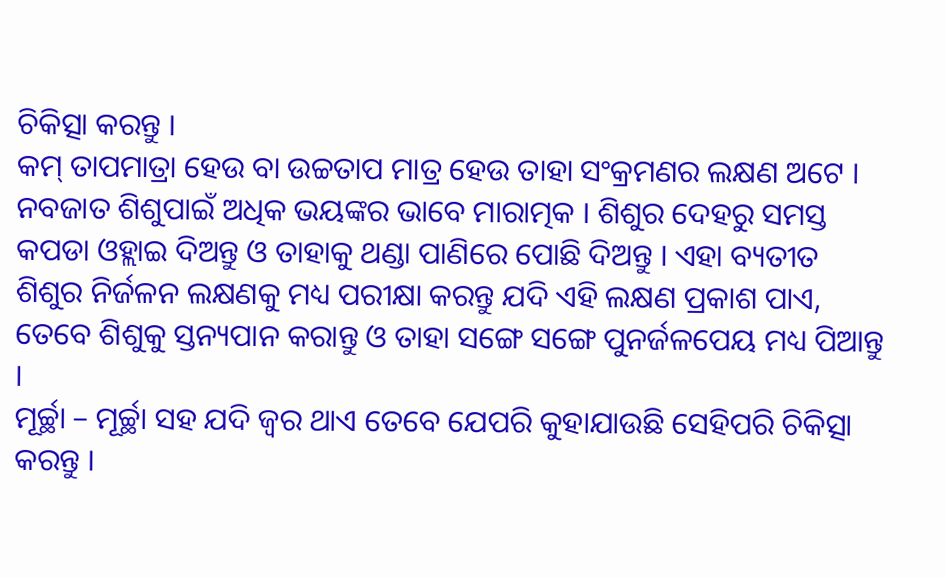ଚିକିତ୍ସା କରନ୍ତୁ ।
କମ୍ ତାପମାତ୍ରା ହେଉ ବା ଉଚ୍ଚତାପ ମାତ୍ର ହେଉ ତାହା ସଂକ୍ରମଣର ଲକ୍ଷଣ ଅଟେ । ନବଜାତ ଶିଶୁପାଇଁ ଅଧିକ ଭୟଙ୍କର ଭାବେ ମାରାତ୍ମକ । ଶିଶୁର ଦେହରୁ ସମସ୍ତ କପଡା ଓହ୍ଲାଇ ଦିଅନ୍ତୁ ଓ ତାହାକୁ ଥଣ୍ଡା ପାଣିରେ ପୋଛି ଦିଅନ୍ତୁ । ଏହା ବ୍ୟତୀତ ଶିଶୁର ନିର୍ଜଳନ ଲକ୍ଷଣକୁ ମଧ୍ୟ ପରୀକ୍ଷା କରନ୍ତୁ ଯଦି ଏହି ଲକ୍ଷଣ ପ୍ରକାଶ ପାଏ, ତେବେ ଶିଶୁକୁ ସ୍ତନ୍ୟପାନ କରାନ୍ତୁ ଓ ତାହା ସଙ୍ଗେ ସଙ୍ଗେ ପୁନର୍ଜଳପେୟ ମଧ୍ୟ ପିଆନ୍ତୁ ।
ମୂର୍ଚ୍ଛା – ମୂର୍ଚ୍ଛା ସହ ଯଦି ଜ୍ଵର ଥାଏ ତେବେ ଯେପରି କୁହାଯାଉଛି ସେହିପରି ଚିକିତ୍ସା କରନ୍ତୁ ।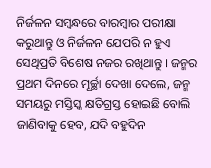ନିର୍ଜଳନ ସମ୍ବନ୍ଧରେ ବାରମ୍ବାର ପରୀକ୍ଷା କରୁଥାନ୍ତୁ ଓ ନିର୍ଜଳନ ଯେପରି ନ ହୁଏ ସେଥିପ୍ରତି ବିଶେଷ ନଜର ରଖିଥାନ୍ତୁ । ଜନ୍ମର ପ୍ରଥମ ଦିନରେ ମୂର୍ଚ୍ଛା ଦେଖା ଦେଲେ, ଜନ୍ମ ସମୟରୁ ମସ୍ତିସ୍କ କ୍ଷତିଗ୍ରସ୍ତ ହୋଇଛି ବୋଲି ଜାଣିବାକୁ ହେବ, ଯଦି ବହୁଦିନ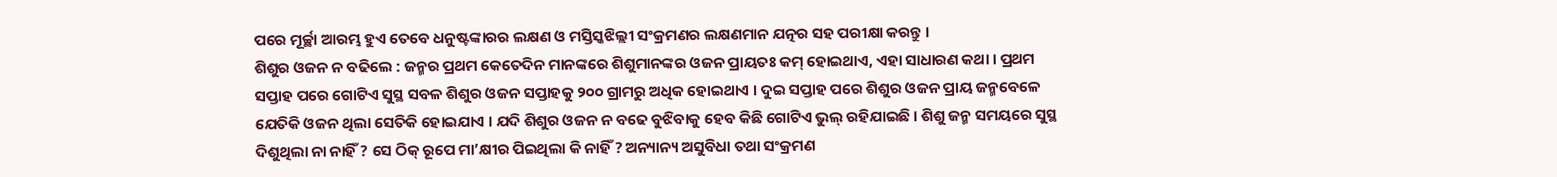ପରେ ମୂର୍ଚ୍ଛା ଆରମ୍ଭ ହୁଏ ତେବେ ଧନୁଷ୍ଟଙ୍କାରର ଲକ୍ଷଣ ଓ ମସ୍ତିସ୍କଝିଲ୍ଲୀ ସଂକ୍ରମଣର ଲକ୍ଷଣମାନ ଯତ୍ନର ସହ ପରୀକ୍ଷା କରନ୍ତୁ ।
ଶିଶୁର ଓଜନ ନ ବଢିଲେ : ଜନ୍ମର ପ୍ରଥମ କେତେଦିନ ମାନଙ୍କରେ ଶିଶୁମାନଙ୍କର ଓଜନ ପ୍ରାୟତଃ କମ୍ ହୋଇଥାଏ, ଏହା ସାଧାରଣ କଥା । ପ୍ରଥମ ସପ୍ତାହ ପରେ ଗୋଟିଏ ସୁସ୍ଥ ସବଳ ଶିଶୁର ଓଜନ ସପ୍ତାହକୁ ୨୦୦ ଗ୍ରାମରୁ ଅଧିକ ହୋଇଥାଏ । ଦୁଇ ସପ୍ତାହ ପରେ ଶିଶୁର ଓଜନ ପ୍ରାୟ ଜନ୍ମବେଳେ ଯେତିକି ଓଜନ ଥିଲା ସେତିକି ହୋଇଯାଏ । ଯଦି ଶିଶୁର ଓଜନ ନ ବଢେ ବୁଝିବାକୁ ହେବ କିଛି ଗୋଟିଏ ଭୁଲ୍ ରହିଯାଇଛି । ଶିଶୁ ଜନ୍ମ ସମୟରେ ସୁସ୍ଥ ଦିଶୁଥିଲା ନା ନାହିଁ ? ସେ ଠିକ୍ ରୂପେ ମା’କ୍ଷୀର ପିଇଥିଲା କି ନାହିଁ ? ଅନ୍ୟାନ୍ୟ ଅସୁବିଧା ତଥା ସଂକ୍ରମଣ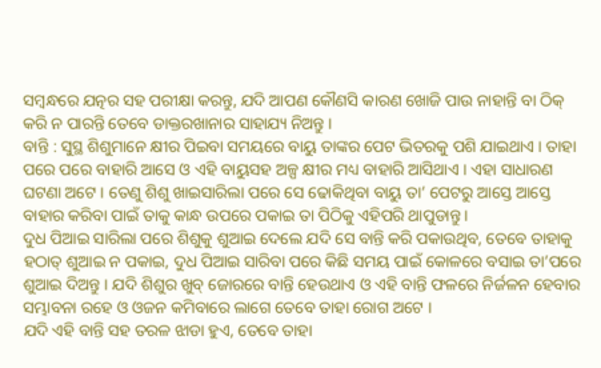ସମ୍ବନ୍ଧରେ ଯତ୍ନର ସହ ପରୀକ୍ଷା କରନ୍ତୁ, ଯଦି ଆପଣ କୌଣସି କାରଣ ଖୋଜି ପାଉ ନାହାନ୍ତି ବା ଠିକ୍ କରି ନ ପାରନ୍ତି ତେବେ ଡାକ୍ତରଖାନାର ସାହାଯ୍ୟ ନିଅନ୍ତୁ ।
ବାନ୍ତି : ସୁସ୍ଥ ଶିଶୁମାନେ କ୍ଷୀର ପିଇବା ସମୟରେ ବାୟୁ ତାଙ୍କର ପେଟ ଭିତରକୁ ପଶି ଯାଇଥାଏ । ତାହା ପରେ ପରେ ବାହାରି ଆସେ ଓ ଏହି ବାୟୁସହ ଅଳ୍ପ କ୍ଷୀର ମଧ୍ୟ ବାହାରି ଆସିଥାଏ । ଏହା ସାଧାରଣ ଘଟଣା ଅଟେ । ତେଣୁ ଶିଶୁ ଖାଇସାରିଲା ପରେ ସେ ଢୋକିଥିବା ବାୟୁ ତା’ ପେଟରୁ ଆସ୍ତେ ଆସ୍ତେ ବାହାର କରିବା ପାଇଁ ତାକୁ କାନ୍ଧ ଉପରେ ପକାଇ ତା ପିଠିକୁ ଏହିପରି ଥାପୁଡାନ୍ତୁ ।
ଦୁଧ ପିଆଇ ସାରିଲା ପରେ ଶିଶୁକୁ ଶୁଆଇ ଦେଲେ ଯଦି ସେ ବାନ୍ତି କରି ପକାଉଥିବ, ତେବେ ତାହାକୁ ହଠାତ୍ ଶୁଆଇ ନ ପକାଇ, ଦୁଧ ପିଆଇ ସାରିବା ପରେ କିଛି ସମୟ ପାଇଁ କୋଳରେ ବସାଇ ତା’ପରେ ଶୁଆଇ ଦିଅନ୍ତୁ । ଯଦି ଶିଶୁର ଖୁବ୍ ଜୋରରେ ବାନ୍ତି ହେଉଥାଏ ଓ ଏହି ବାନ୍ତି ଫଳରେ ନିର୍ଜଳନ ହେବାର ସମ୍ଭାବନା ରହେ ଓ ଓଜନ କମିବାରେ ଲାଗେ ତେବେ ତାହା ରୋଗ ଅଟେ ।
ଯଦି ଏହି ବାନ୍ତି ସହ ତରଳ ଝାଡା ହୁଏ, ତେବେ ତାହା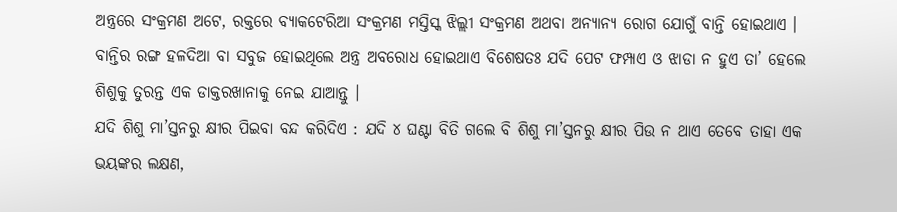ଅନ୍ତ୍ରରେ ସଂକ୍ରମଣ ଅଟେ, ରକ୍ତରେ ବ୍ୟାକଟେରିଆ ସଂକ୍ରମଣ ମସ୍ତିସ୍କ ଝିଲ୍ଲୀ ସଂକ୍ରମଣ ଅଥବା ଅନ୍ୟାନ୍ୟ ରୋଗ ଯୋଗୁଁ ବାନ୍ତି ହୋଇଥାଏ ।
ବାନ୍ତିର ରଙ୍ଗ ହଳଦିଆ ବା ସବୁଜ ହୋଇଥିଲେ ଅନ୍ତ୍ର ଅବରୋଧ ହୋଇଥାଏ ବିଶେଷତଃ ଯଦି ପେଟ ଫମ୍ପାଏ ଓ ଝାଡା ନ ହୁଏ ତା’ ହେଲେ ଶିଶୁକୁ ତୁରନ୍ତ ଏକ ଡାକ୍ତରଖାନାକୁ ନେଇ ଯାଆନ୍ତୁ ।
ଯଦି ଶିଶୁ ମା’ସ୍ତନରୁ କ୍ଷୀର ପିଇବା ବନ୍ଦ କରିଦିଏ : ଯଦି ୪ ଘଣ୍ଟା ବିତି ଗଲେ ବି ଶିଶୁ ମା’ସ୍ତନରୁ କ୍ଷୀର ପିଉ ନ ଥାଏ ତେବେ ତାହା ଏକ ଭୟଙ୍କର ଲକ୍ଷଣ,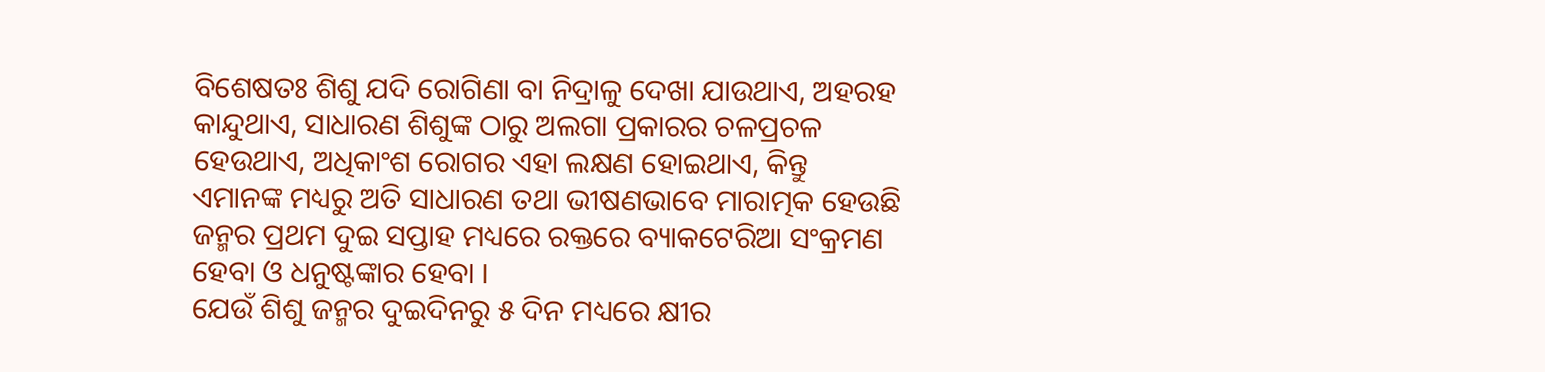ବିଶେଷତଃ ଶିଶୁ ଯଦି ରୋଗିଣା ବା ନିଦ୍ରାଳୁ ଦେଖା ଯାଉଥାଏ, ଅହରହ କାନ୍ଦୁଥାଏ, ସାଧାରଣ ଶିଶୁଙ୍କ ଠାରୁ ଅଲଗା ପ୍ରକାରର ଚଳପ୍ରଚଳ ହେଉଥାଏ, ଅଧିକାଂଶ ରୋଗର ଏହା ଲକ୍ଷଣ ହୋଇଥାଏ, କିନ୍ତୁ ଏମାନଙ୍କ ମଧ୍ୟରୁ ଅତି ସାଧାରଣ ତଥା ଭୀଷଣଭାବେ ମାରାତ୍ମକ ହେଉଛି ଜନ୍ମର ପ୍ରଥମ ଦୁଇ ସପ୍ତାହ ମଧ୍ୟରେ ରକ୍ତରେ ବ୍ୟାକଟେରିଆ ସଂକ୍ରମଣ ହେବା ଓ ଧନୁଷ୍ଟଙ୍କାର ହେବା ।
ଯେଉଁ ଶିଶୁ ଜନ୍ମର ଦୁଇଦିନରୁ ୫ ଦିନ ମଧ୍ୟରେ କ୍ଷୀର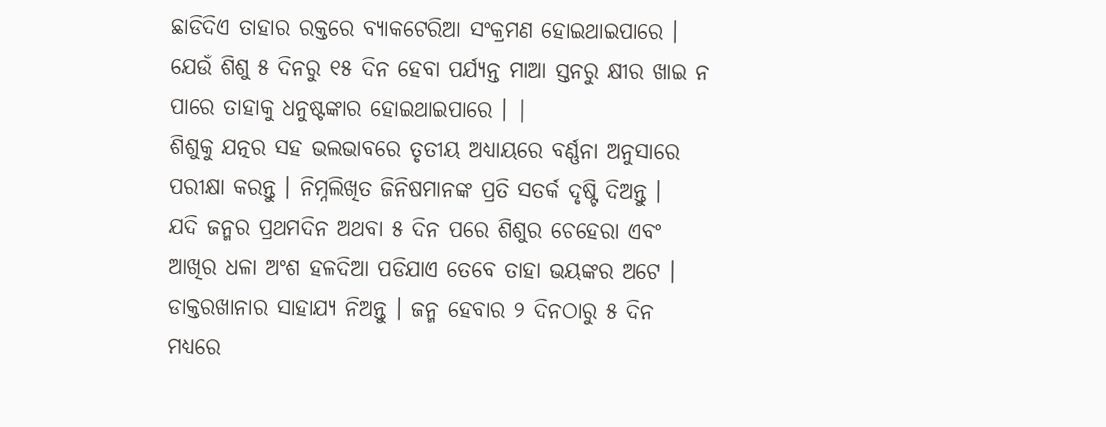ଛାଡିଦିଏ ତାହାର ରକ୍ତରେ ବ୍ୟାକଟେରିଆ ସଂକ୍ରମଣ ହୋଇଥାଇପାରେ । ଯେଉଁ ଶିଶୁ ୫ ଦିନରୁ ୧୫ ଦିନ ହେବା ପର୍ଯ୍ୟନ୍ତ ମାଆ ସ୍ତନରୁ କ୍ଷୀର ଖାଇ ନ ପାରେ ତାହାକୁ ଧନୁଷ୍ଟଙ୍କାର ହୋଇଥାଇପାରେ । |
ଶିଶୁକୁ ଯତ୍ନର ସହ ଭଲଭାବରେ ତୃତୀୟ ଅଧ୍ୟାୟରେ ବର୍ଣ୍ଣନା ଅନୁସାରେ ପରୀକ୍ଷା କରନ୍ତୁ । ନିମ୍ନଲିଖିତ ଜିନିଷମାନଙ୍କ ପ୍ରତି ସତର୍କ ଦୃଷ୍ଟି ଦିଅନ୍ତୁ ।
ଯଦି ଜନ୍ମର ପ୍ରଥମଦିନ ଅଥବା ୫ ଦିନ ପରେ ଶିଶୁର ଚେହେରା ଏବଂ ଆଖିର ଧଳା ଅଂଶ ହଳଦିଆ ପଡିଯାଏ ତେବେ ତାହା ଭୟଙ୍କର ଅଟେ । ଡାକ୍ତରଖାନାର ସାହାଯ୍ୟ ନିଅନ୍ତୁ । ଜନ୍ମ ହେବାର ୨ ଦିନଠାରୁ ୫ ଦିନ ମଧ୍ୟରେ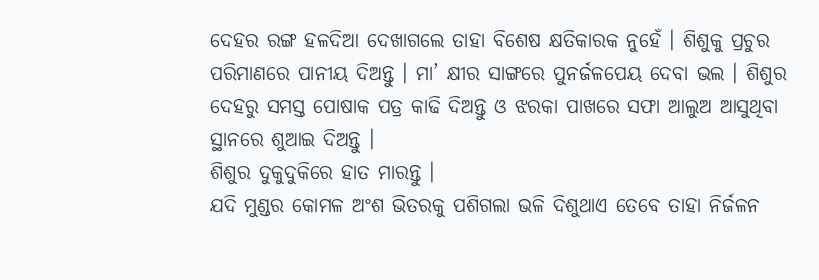ଦେହର ରଙ୍ଗ ହଳଦିଆ ଦେଖାଗଲେ ତାହା ବିଶେଷ କ୍ଷତିକାରକ ନୁହେଁ । ଶିଶୁକୁ ପ୍ରଚୁର ପରିମାଣରେ ପାନୀୟ ଦିଅନ୍ତୁ । ମା’ କ୍ଷୀର ସାଙ୍ଗରେ ପୁନର୍ଜଳପେୟ ଦେବା ଭଲ । ଶିଶୁର ଦେହରୁ ସମସ୍ତ ପୋଷାକ ପତ୍ର କାଢି ଦିଅନ୍ତୁ ଓ ଝରକା ପାଖରେ ସଫା ଆଲୁଅ ଆସୁଥିବା ସ୍ଥାନରେ ଶୁଆଇ ଦିଅନ୍ତୁ ।
ଶିଶୁର ଦୁକୁଦୁକିରେ ହାତ ମାରନ୍ତୁ ।
ଯଦି ମୁଣ୍ଡର କୋମଳ ଅଂଶ ଭିତରକୁ ପଶିଗଲା ଭଳି ଦିଶୁଥାଏ ତେବେ ତାହା ନିର୍ଜଳନ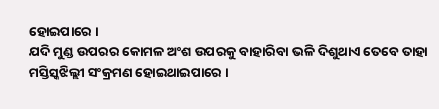ହୋଇପାରେ ।
ଯଦି ମୁଣ୍ଡ ଉପରର କୋମଳ ଅଂଶ ଉପରକୁ ବାହାରିବା ଭଳି ଦିଶୁଥାଏ ତେବେ ତାହା ମସ୍ତିସ୍କଝିଲ୍ଲୀ ସଂକ୍ରମଣ ହୋଇଥାଇପାରେ ।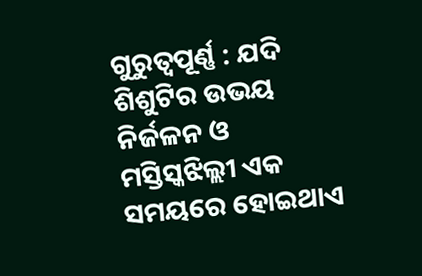ଗୁରୁତ୍ୱପୂର୍ଣ୍ଣ : ଯଦି ଶିଶୁଟିର ଉଭୟ ନିର୍ଜଳନ ଓ ମସ୍ତିସ୍କଝିଲ୍ଲୀ ଏକ ସମୟରେ ହୋଇଥାଏ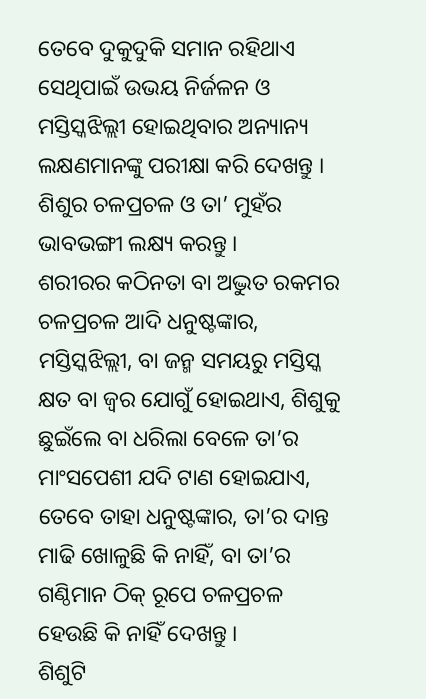ତେବେ ଦୁକୁଦୁକି ସମାନ ରହିଥାଏ ସେଥିପାଇଁ ଉଭୟ ନିର୍ଜଳନ ଓ ମସ୍ତିସ୍କଝିଲ୍ଲୀ ହୋଇଥିବାର ଅନ୍ୟାନ୍ୟ ଲକ୍ଷଣମାନଙ୍କୁ ପରୀକ୍ଷା କରି ଦେଖନ୍ତୁ ।
ଶିଶୁର ଚଳପ୍ରଚଳ ଓ ତା’ ମୁହଁର ଭାବଭଙ୍ଗୀ ଲକ୍ଷ୍ୟ କରନ୍ତୁ ।
ଶରୀରର କଠିନତା ବା ଅଦ୍ଭୁତ ରକମର ଚଳପ୍ରଚଳ ଆଦି ଧନୁଷ୍ଟଙ୍କାର, ମସ୍ତିସ୍କଝିଲ୍ଲୀ, ବା ଜନ୍ମ ସମୟରୁ ମସ୍ତିସ୍କ କ୍ଷତ ବା ଜ୍ଵର ଯୋଗୁଁ ହୋଇଥାଏ, ଶିଶୁକୁ ଛୁଇଁଲେ ବା ଧରିଲା ବେଳେ ତା’ର ମାଂସପେଶୀ ଯଦି ଟାଣ ହୋଇଯାଏ, ତେବେ ତାହା ଧନୁଷ୍ଟଙ୍କାର, ତା’ର ଦାନ୍ତ ମାଢି ଖୋଳୁଛି କି ନାହିଁ, ବା ତା’ର ଗଣ୍ଠିମାନ ଠିକ୍ ରୂପେ ଚଳପ୍ରଚଳ ହେଉଛି କି ନାହିଁ ଦେଖନ୍ତୁ ।
ଶିଶୁଟି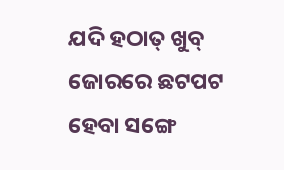ଯଦି ହଠାତ୍ ଖୁବ୍ ଜୋରରେ ଛଟପଟ ହେବା ସଙ୍ଗେ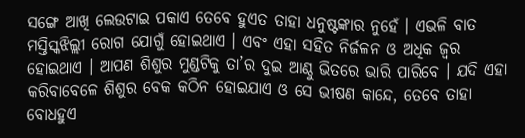ସଙ୍ଗେ ଆଖି ଲେଉଟାଇ ପକାଏ ତେବେ ହୁଏତ ତାହା ଧନୁଷ୍ଟଙ୍କାର ନୁହେଁ । ଏଭଳି ବାତ ମସ୍ତିସ୍କଝିଲ୍ଲୀ ରୋଗ ଯୋଗୁଁ ହୋଇଥାଏ । ଏବଂ ଏହା ସହିତ ନିର୍ଜଳନ ଓ ଅଧିକ ଜ୍ଵର ହୋଇଥାଏ । ଆପଣ ଶିଶୁର ମୁଣ୍ଡଟିକୁ ତା’ର ଦୁଇ ଆଣ୍ଠୁ ଭିତରେ ଭାରି ପାରିବେ । ଯଦି ଏହା କରିବାବେଳେ ଶିଶୁର ବେକ କଠିନ ହୋଇଯାଏ ଓ ସେ ଭୀଷଣ କାନ୍ଦେ, ତେବେ ତାହା ବୋଧହୁଏ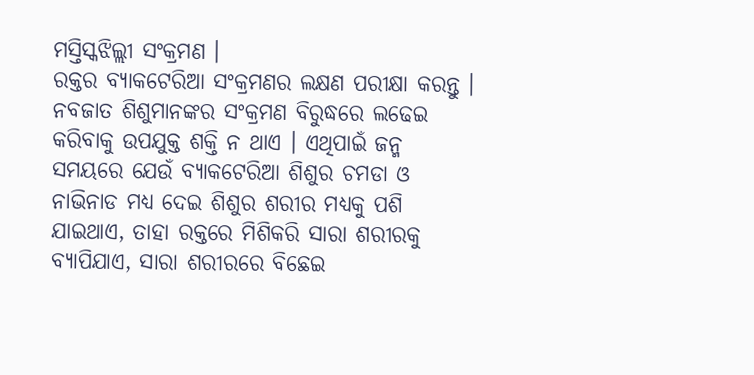ମସ୍ତିସ୍କଝିଲ୍ଲୀ ସଂକ୍ରମଣ ।
ରକ୍ତର ବ୍ୟାକଟେରିଆ ସଂକ୍ରମଣର ଲକ୍ଷଣ ପରୀକ୍ଷା କରନ୍ତୁ ।
ନବଜାତ ଶିଶୁମାନଙ୍କର ସଂକ୍ରମଣ ବିରୁଦ୍ଧରେ ଲଢେଇ କରିବାକୁ ଉପଯୁକ୍ତ ଶକ୍ତି ନ ଥାଏ । ଏଥିପାଇଁ ଜନ୍ମ ସମୟରେ ଯେଉଁ ବ୍ୟାକଟେରିଆ ଶିଶୁର ଚମଡା ଓ ନାଭିନାଡ ମଧ୍ୟ ଦେଇ ଶିଶୁର ଶରୀର ମଧ୍ୟକୁ ପଶି ଯାଇଥାଏ, ତାହା ରକ୍ତରେ ମିଶିକରି ସାରା ଶରୀରକୁ ବ୍ୟାପିଯାଏ, ସାରା ଶରୀରରେ ବିଛେଇ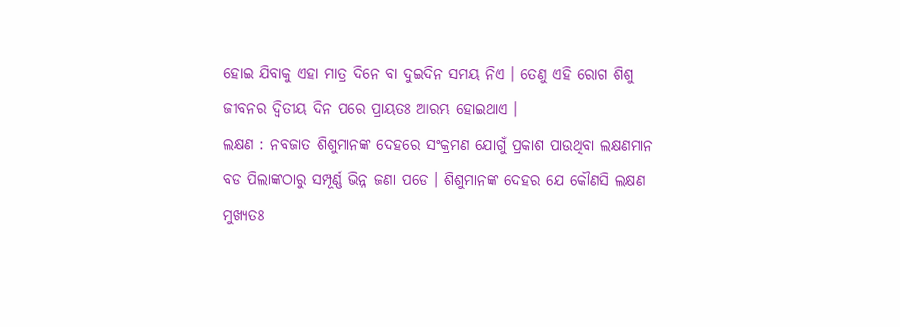ହୋଇ ଯିବାକୁ ଏହା ମାତ୍ର ଦିନେ ବା ଦୁଇଦିନ ସମୟ ନିଏ । ତେଣୁ ଏହି ରୋଗ ଶିଶୁ ଜୀବନର ଦ୍ଵିତୀୟ ଦିନ ପରେ ପ୍ରାୟତଃ ଆରମ୍ଭ ହୋଇଥାଏ ।
ଲକ୍ଷଣ : ନବଜାତ ଶିଶୁମାନଙ୍କ ଦେହରେ ସଂକ୍ରମଣ ଯୋଗୁଁ ପ୍ରକାଶ ପାଉଥିବା ଲକ୍ଷଣମାନ ବଡ ପିଲାଙ୍କଠାରୁ ସମ୍ପୂର୍ଣ୍ଣ ଭିନ୍ନ ଜଣା ପଡେ । ଶିଶୁମାନଙ୍କ ଦେହର ଯେ କୌଣସି ଲକ୍ଷଣ ମୁଖ୍ୟତଃ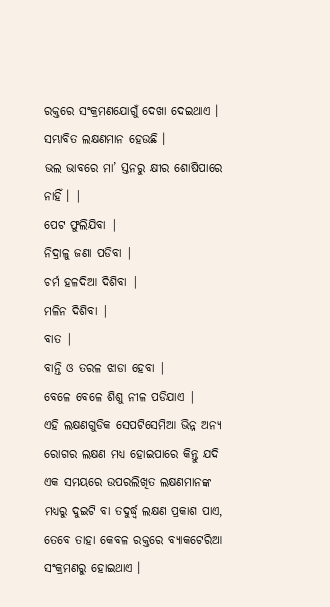ରକ୍ତରେ ସଂକ୍ରମଣଯୋଗୁଁ ଦେଖା ଦେଇଥାଏ । ସମ୍ଭାବିତ ଲକ୍ଷଣମାନ ହେଉଛି ।
ଭଲ ଭାବରେ ମା’ ସ୍ତନରୁ କ୍ଷୀର ଶୋଷିପାରେ ନାହିଁ । |
ପେଟ ଫୁଲିଯିବା |
ନିଦ୍ରାଳୁ ଜଣା ପଡିବା |
ଚର୍ମ ହଳଦିଆ ଦିଶିବା |
ମଳିନ ଦିଶିବା |
ବାତ |
ବାନ୍ତି ଓ ତରଳ ଝାଡା ହେବା |
ବେଳେ ବେଳେ ଶିଶୁ ନୀଳ ପଡିଯାଏ |
ଏହି ଲକ୍ଷଣଗୁଡିକ ସେପଟିସେମିଆ ଭିନ୍ନ ଅନ୍ୟ ରୋଗର ଲକ୍ଷଣ ମଧ୍ୟ ହୋଇପାରେ କିନ୍ତୁ ଯଦି ଏକ ସମୟରେ ଉପରଲିଖିତ ଲକ୍ଷଣମାନଙ୍କ ମଧ୍ୟରୁ ଦୁଇଟି ବା ତଦୁର୍ଦ୍ଧ୍ଵ ଲକ୍ଷଣ ପ୍ରକାଶ ପାଏ, ତେବେ ତାହା କେବଳ ରକ୍ତରେ ବ୍ୟାକଟେରିଆ ସଂକ୍ରମଣରୁ ହୋଇଥାଏ ।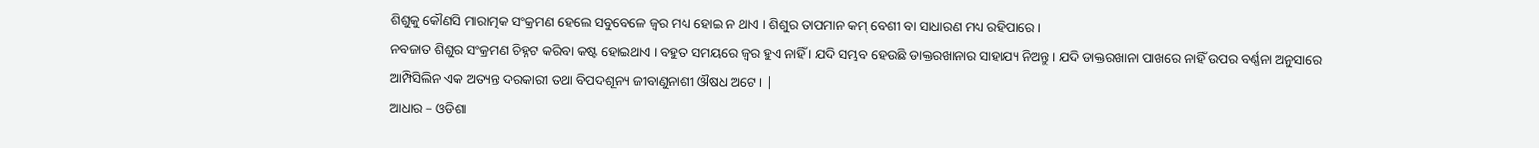ଶିଶୁକୁ କୌଣସି ମାରାତ୍ମକ ସଂକ୍ରମଣ ହେଲେ ସବୁବେଳେ ଜ୍ଵର ମଧ୍ୟ ହୋଇ ନ ଥାଏ । ଶିଶୁର ତାପମାନ କମ୍ ବେଶୀ ବା ସାଧାରଣ ମଧ୍ୟ ରହିପାରେ ।
ନବଜାତ ଶିଶୁର ସଂକ୍ରମଣ ଚିହ୍ନଟ କରିବା କଷ୍ଟ ହୋଇଥାଏ । ବହୁତ ସମୟରେ ଜ୍ଵର ହୁଏ ନାହିଁ । ଯଦି ସମ୍ଭବ ହେଉଛି ଡାକ୍ତରଖାନାର ସାହାଯ୍ୟ ନିଅନ୍ତୁ । ଯଦି ଡାକ୍ତରଖାନା ପାଖରେ ନାହିଁ ଉପର ବର୍ଣ୍ଣନା ଅନୁସାରେ ଆମ୍ପିସିଲିନ ଏକ ଅତ୍ୟନ୍ତ ଦରକାରୀ ତଥା ବିପଦଶୂନ୍ୟ ଜୀବାଣୁନାଶୀ ଔଷଧ ଅଟେ । |
ଆଧାର – ଓଡିଶା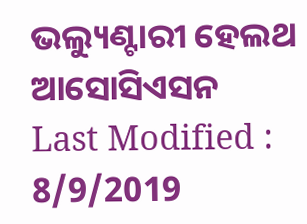ଭଲ୍ୟୁଣ୍ଟାରୀ ହେଲଥ ଆସୋସିଏସନ
Last Modified : 8/9/2019